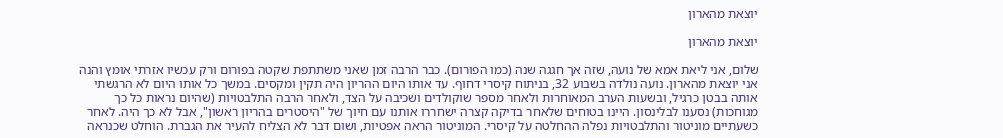יוצאת מהארון

יוצאת מהארון

שלום, אני ליאת אמא של נועה, שזה אך חגגה שנה (כמו הפורום). כבר הרבה זמן שאני משתתפת שקטה בפורום ורק עכשיו אזרתי אומץ והנה אני יוצאת מהארון. נועה נולדה בשבוע 32, בניתוח קיסרי דחוף. עד אותו היום ההריון היה תקין ומקסים. במשך כל אותו היום לא הרגשתי אותה בבטן כרגיל, ובשעות הערב המאוחרות ולאחר מספר שוקולדים ושכיבה על הצד, ולאחר הרבה התלבטויות (שהיום נראות כל כך מגוחכות) נסענו לבלינסון. היינו בטוחים שלאחר בדיקה קצרה ישחררו אותנו עם חיוך של "היסטרים בהריון ראשון", אבל לא כך היה. לאחר כשעתיים מוניטור והתלבטויות נפלה ההחלטה על קיסרי. המוניטור הראה אפטיות, ושום דבר לא הצליח להעיר את הגברת. הוחלט שכנראה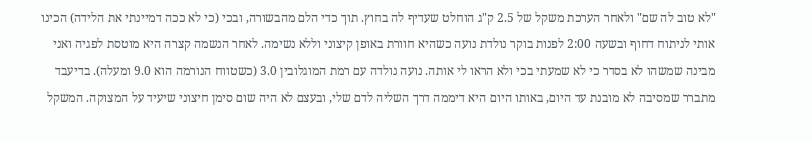"לא טוב לה שם" ולאחר הערכת משקל של 2.5 ק"ג הוחלט שעדיף לה בחוץ. תוך כדי הלם מהבשורה, ובכי (כי לא ככה דמיינתי את הלידה) הכינו אותי לניתוח דחוף ובשעה 2:00 לפנות בוקר נולדת נועה כשהיא חוורת באופן קיצוני וללא נשימה. לאחר הנשמה קצרה היא מוטסת לפגיה ואני מבינה שמשהו לא בסדר כי לא שמעתי בכי ולא הראו לי אותה. נועה נולדה עם רמת המוגלובין 3.0 (כשטווח הנורמה הוא 9.0 ומעלה). בדיעבד מתברר שמסיבה לא מובנת עד היום, באותו היום היא דיממה דרך השליה לדם שלי, ובעצם לא היה שום סימן חיצוני שיעיד על המצוקה. המשקל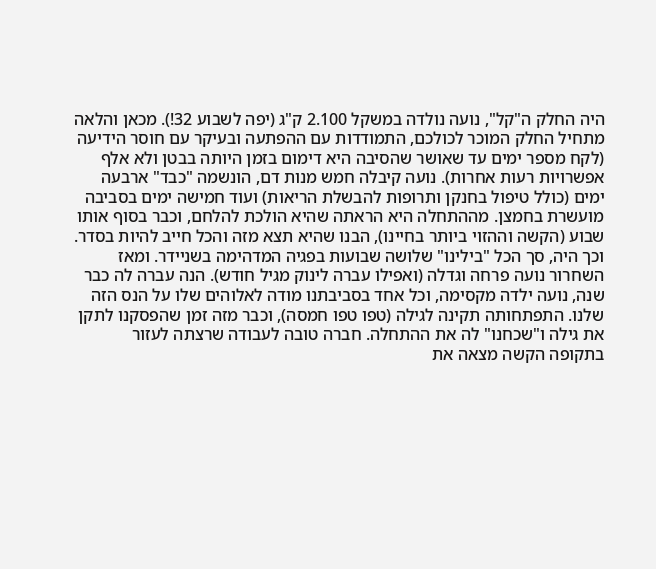היה החלק ה"קל", נועה נולדה במשקל 2.100 ק"ג (יפה לשבוע 32!). מכאן והלאה מתחיל החלק המוכר לכולכם, התמודדות עם ההפתעה ובעיקר עם חוסר הידיעה (לקח מספר ימים עד שאושר שהסיבה היא דימום בזמן היותה בבטן ולא אלף אפשרויות רעות אחרות). נועה קיבלה חמש מנות דם, הונשמה "כבד" ארבעה ימים (כולל טיפול בחנקן ותרופות להבשלת הריאות) ועוד חמישה ימים בסביבה מועשרת בחמצן. מההתחלה היא הראתה שהיא הולכת להלחם, וכבר בסוף אותו שבוע (הקשה וההזוי ביותר בחיינו), הבנו שהיא תצא מזה והכל חייב להיות בסדר. וכך היה, סך הכל "בילינו" שלושה שבועות בפגיה המדהימה בשניידר. ומאז השחרור נועה פרחה וגדלה (ואפילו עברה לינוק מגיל חודש). הנה עברה לה כבר שנה, נועה ילדה מקסימה, וכל אחד בסביבתנו מודה לאלוהים שלו על הנס הזה שלנו. התפתחותה תקינה לגילה (טפו טפו חמסה), וכבר מזה זמן שהפסקנו לתקן את גילה ו"שכחנו" לה את ההתחלה. חברה טובה לעבודה שרצתה לעזור בתקופה הקשה מצאה את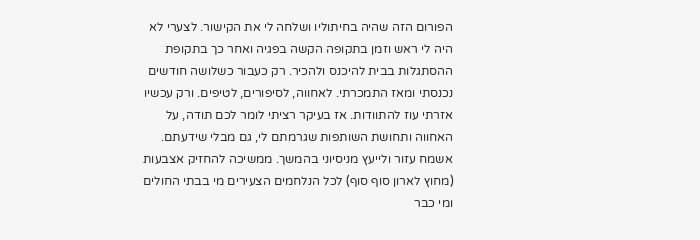הפורום הזה שהיה בחיתוליו ושלחה לי את הקישור. לצערי לא היה לי ראש וזמן בתקופה הקשה בפגיה ואחר כך בתקופת ההסתגלות בבית להיכנס ולהכיר. רק כעבור כשלושה חודשים נכנסתי ומאז התמכרתי. לאחווה, לסיפורים, לטיפים. ורק עכשיו אזרתי עוז להתוודות. אז בעיקר רציתי לומר לכם תודה, על האחווה ותחושת השותפות שגרמתם לי, גם מבלי שידעתם. אשמח עזור ולייעץ מניסיוני בהמשך. ממשיכה להחזיק אצבעות (מחוץ לארון סוף סוף) לכל הנלחמים הצעירים מי בבתי החולים ומי כבר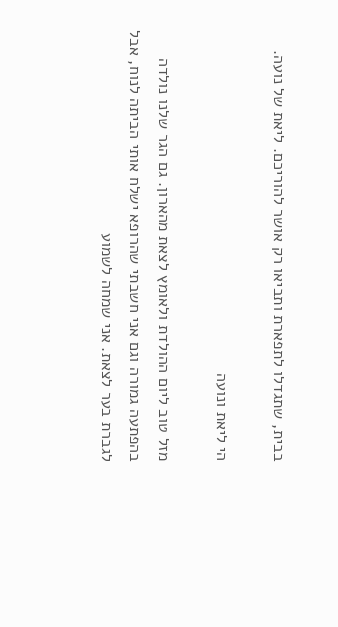בבית, שתגדלו לתפארת ותביאו רק אושר להוריכם. ליאת של נועה.

הי ליאת ונועה

מזל טוב ליום ההולדת ולאומץ לצאת מהארון. גם הגר שלנו נולדה בהפתעה גמורה וגם אני חשבתי שהרופא ישלח אותי הביתה לנוח, אבל לגברת בער לצאת. אני שמחה לשמוע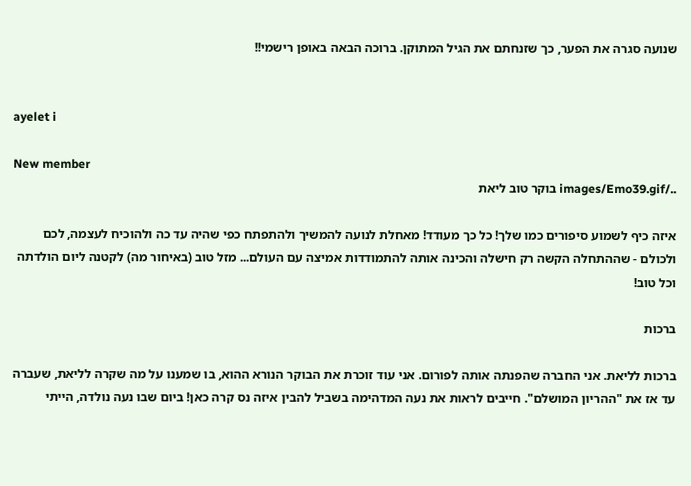שנועה סגרה את הפער, כך שזנחתם את הגיל המתוקן. ברוכה הבאה באופן רישמי!!


ayelet i

New member
../images/Emo39.gif בוקר טוב ליאת

איזה כיף לשמוע סיפורים כמו שלך! כל כך מעודד! מאחלת לנועה להמשיך ולהתפתח כפי שהיה עד כה ולהוכיח לעצמה, לכם ולכולם - שההתחלה הקשה רק חישלה והכינה אותה להתמודדות אמיצה עם העולם... מזל טוב (באיחור מה) לקטנה ליום הולדתה וכל טוב!

ברכות

ברכות לליאת. אני החברה שהפנתה אותה לפורום. אני עוד זוכרת את הבוקר הנורא ההוא, בו שמענו על מה שקרה לליאת, שעברה עד אז את "ההריון המושלם". חייבים לראות את נעה המדהימה בשביל להבין איזה נס קרה כאן! ביום שבו נעה נולדה, הייתי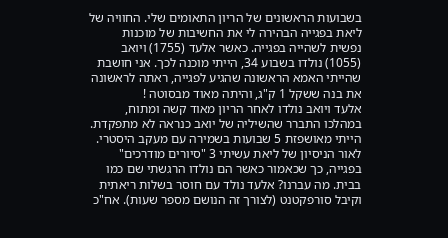בשבועות הראשונים של הריון התאומים שלי. החוויה של ליאת בפגייה הבהירה לי את החשיבות של מוכנות נפשית לשהייה בפגייה. כאשר אלעד (1755) ויואב (1055) נולדו בשבוע 34, הייתי מוכנה לכך. אני חושבת שהייתי האמא הראשונה שהגיע לפגייה, ראתה לראשונה את בנה ששקל 1 ק"ג, והיתה מאוד מבסוטה !
אלעד ויואב נולדו לאחר הריון מאוד קשה ומתוח, במהלכו התברר שהשיליה של יואב כנראה לא מתפקדת. הייתי מאושפזת 5 שבועות בשמירה עם מעקב היסטרי. לאור הניסיון של ליאת עשיתי 3 "סיורים מודרכים" בפגייה, כך שכאמור כאשר הם נולדו הרגשתי שם כמו בבית. מה עברנו? אלעד נולד עם חוסר בשלות ריאתית וקיבל סורפקטנט (לצורך זה הנושם מספר שעות). אח"כ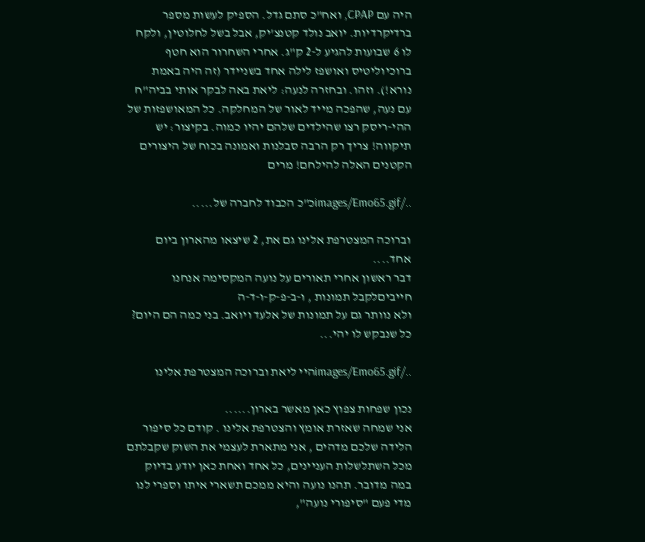היה עם CPAP, ואח"כ סתם גדל. הספיק לעשות מספר ברדיקרדיות. יואב נולד קטנצ'יק, אבל בשל לחלוטין, ולקח לו 6 שבועות להגיע ל-2 ק"ג. אחרי השחרור הוא חטף ברוכיוליטיס ואושפז לילה אחד בשניידר (זה היה באמת נורא!). וזהו. ובחזרה לנעה: ליאת באה לבקר אותי בביה"ח עם נעה, שהפכה מייד לאור של המחלקה. כל המאושפזות של ההי-ריסק רצו שהילדים שלהם יהיו כמוה. בקיצור: יש תיקווה! צריך רק הרבה סבלנות ואמונה בכוח של היצורים הקטנים האלה להילחם! מרים

../images/Emo65.gifכ"כ הכבוד לחברה של.....

וברוכה המצטרפת אלינו גם את, 2 שיצאו מהארון ביום אחד....
דבר ראשון אחרי תאורים על נועה המקסימה אנחנו חייביםלקבל תמונות , ו-ב-פ-ק-ו-ד-ה
ולא נוותר גם על תמונות של אלעד ויואב. בני כמה הם היום? כל שנבקש לו יהי...

../images/Emo65.gifהיי ליאת וברוכה המצטרפת אלינו

נכון שפחות צפוץ כאן מאשר בארון......
אני שמחה שאזרת אומץ והצטרפת אלינו . קודם כל סיפור הלידה שלכם מדהים , אני מתארת לעצמי את השוק שקבלתם מכל השתלשלות העניינים, כל אחד ואחת כאן יודע בדיוק במה מדובר. תהנו נועה והיא ממכם תשארי איתו וספרי לנו מדי פעם "סיפורי נועה",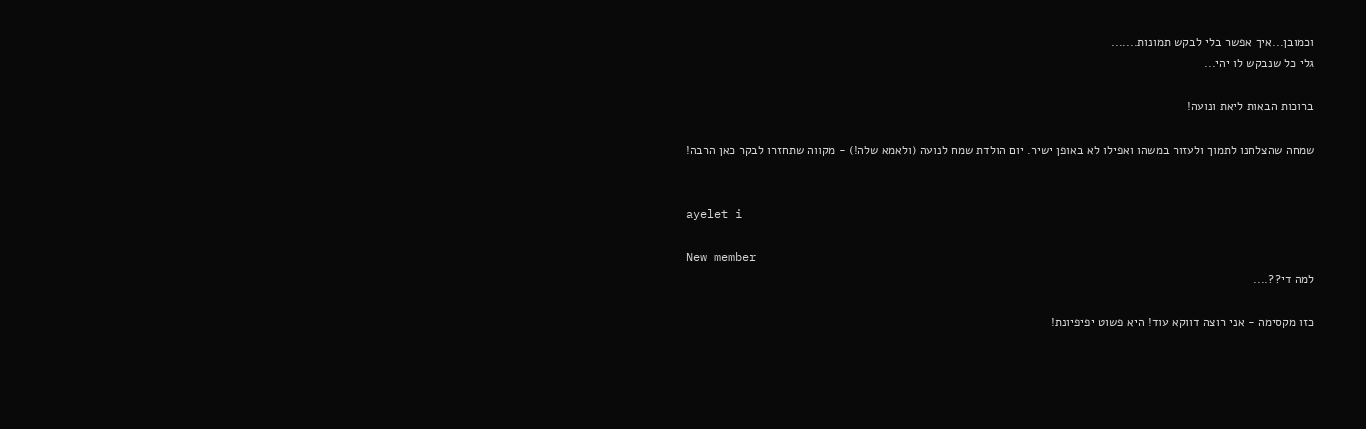וכמובן...איך אפשר בלי לבקש תמונות.......
גלי כל שנבקש לו יהי...

ברוכות הבאות ליאת ונועה!

שמחה שהצלחנו לתמוך ולעזור במשהו ואפילו לא באופן ישיר. יום הולדת שמח לנועה (ולאמא שלה!) - מקווה שתחזרו לבקר כאן הרבה!


ayelet i

New member
למה די??....

כזו מקסימה - אני רוצה דווקא עוד! היא פשוט יפיפיונת!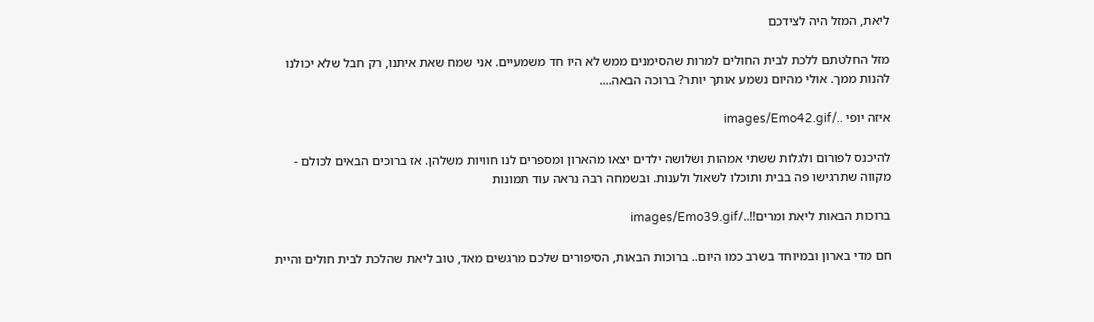ליאת, המזל היה לצידכם

מזל החלטתם ללכת לבית החולים למרות שהסימנים ממש לא היו חד משמעיים. אני שמח שאת איתנו, רק חבל שלא יכולנו להנות ממך. אולי מהיום נשמע אותך יותר? ברוכה הבאה....

איזה יופי ../images/Emo42.gif

להיכנס לפורום ולגלות ששתי אמהות ושלושה ילדים יצאו מהארון ומספרים לנו חוויות משלהן. אז ברוכים הבאים לכולם - מקווה שתרגישו פה בבית ותוכלו לשאול ולענות. ובשמחה רבה נראה עוד תמונות

ברוכות הבאות ליאת ומרים!!../images/Emo39.gif

חם מדי בארון ובמיוחד בשרב כמו היום.. ברוכות הבאות, הסיפורים שלכם מרגשים מאד, טוב ליאת שהלכת לבית חולים והיית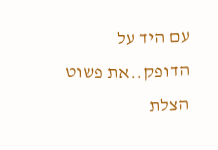עם היד על הדופק..את פשוט הצלת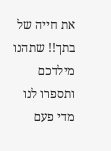את חייה של בתך!! שתהנו מילדכם ותספרו לנו מדי פעם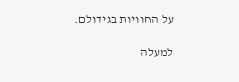על החוויות בגידולם.

למעלה